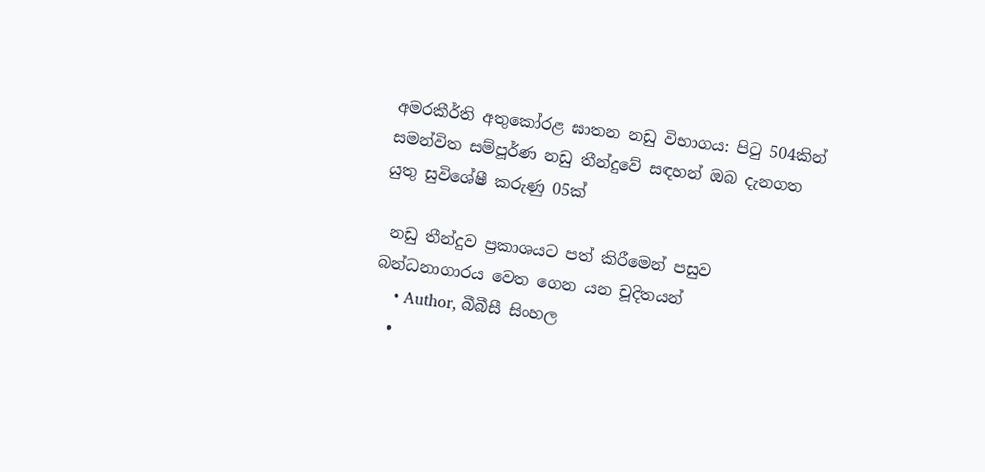අමරකීර්ති අතුකෝරළ ඝාතන නඩු විභාගය: පිටු 504කින් සමන්විත සම්පූර්ණ නඩු තීන්දුවේ සඳහන් ඔබ දැනගත යුතු සුවිශේෂී කරුණු 05ක්

 නඩු තීන්දුව ප්‍රකාශයට පත් කිරීමෙන් පසුව බන්ධනාගාරය වෙත ගෙන යන චූදිතයන්
    • Author, බීබීසී සිංහල
  •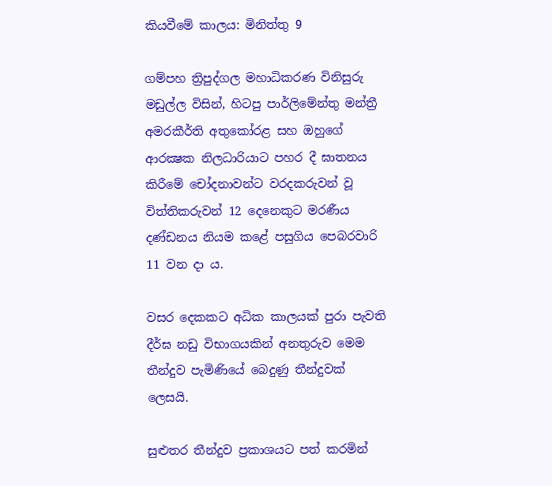කියවීමේ කාලය: මිනිත්තු 9

ගම්පහ ත්‍රිපුද්ගල මහාධිකරණ විනිසුරු මඩුල්ල විසින්, හිටපු පාර්ලිමේන්තු මන්ත්‍රී අමරකීර්ති අතුකෝරළ සහ ඔහුගේ ආරක්‍ෂක නිලධාරියාට පහර දී ඝාතනය කිරීමේ චෝදනාවන්ට වරදකරුවන් වූ විත්තිකරුවන් 12 දෙනෙකුට මරණීය දණ්ඩනය නියම කළේ පසුගිය පෙබරවාරි 11 වන දා ය.

වසර දෙකකට අධික කාලයක් පුරා පැවති දීර්ඝ නඩු විභාගයකින් අනතුරුව මෙම තීන්දුව පැමිණියේ බෙදුණු තීන්දුවක් ලෙසයි.

සුළුතර තීන්දුව ප්‍රකාශයට පත් කරමින්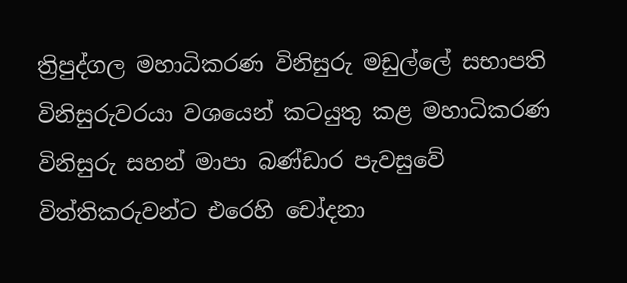ත්‍රිපුද්ගල මහාධිකරණ විනිසුරු මඩුල්ලේ සභාපති විනිසුරුවරයා වශයෙන් කටයුතු කළ මහාධිකරණ විනිසුරු සහන් මාපා බණ්ඩාර පැවසුවේ විත්තිකරුවන්ට එරෙහි චෝදනා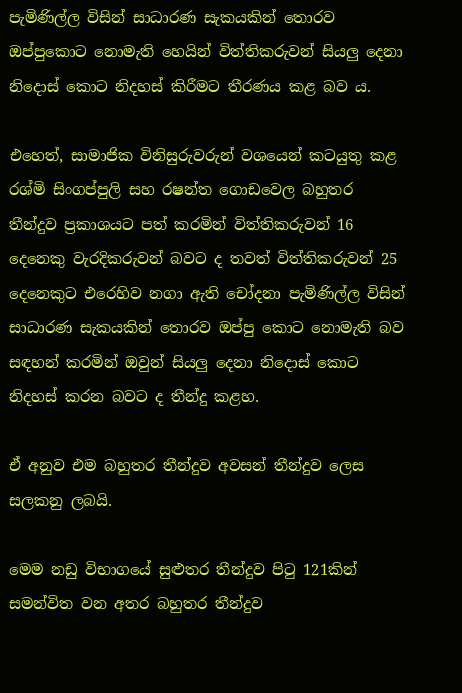පැමිණිල්ල විසින් සාධාරණ සැකයකින් තොරව ඔප්පුකොට නොමැති හෙයින් විත්තිකරුවන් සියලු දෙනා නිදොස් කොට නිදහස් කිරීමට තීරණය කළ බව ය.

එහෙත්, සාමාජික විනිසුරුවරුන් වශයෙන් කටයුතු කළ රශ්මි සිංගප්පුලි සහ රෂන්ත ගොඩවෙල බහුතර තීන්දුව ප්‍රකාශයට පත් කරමින් විත්තිකරුවන් 16 දෙනෙකු වැරදිකරුවන් බවට ද තවත් විත්තිකරුවන් 25 දෙනෙකුට එරෙහිව නගා ඇති චෝදනා පැමිණිල්ල විසින් සාධාරණ සැකයකින් තොරව ඔප්පු කොට නොමැති බව සඳහන් කරමින් ඔවුන් සියලු දෙනා නිදොස් කොට නිදහස් කරන බවට ද තීන්දු කළහ.

ඒ අනුව එම බහුතර තීන්දුව අවසන් තීන්දුව ලෙස සලකනු ලබයි.

මෙම නඩු විභාගයේ සුළුතර තීන්දුව පිටු 121කින් සමන්විත වන අතර බහුතර තීන්දුව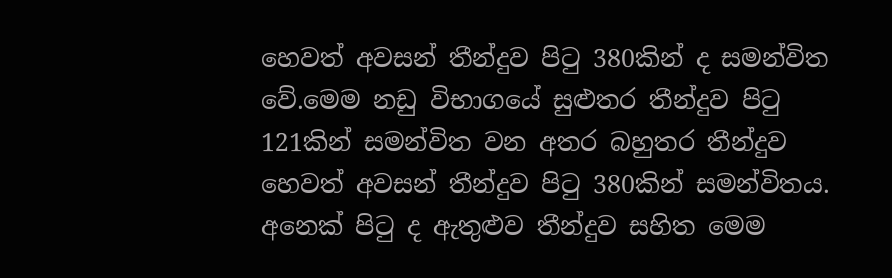හෙවත් අවසන් තීන්දුව පිටු 380කින් ද සමන්විත වේ.මෙම නඩු විභාගයේ සුළුතර තීන්දුව පිටු 121කින් සමන්විත වන අතර බහුතර තීන්දුව හෙවත් අවසන් තීන්දුව පිටු 380කින් සමන්විතය. අනෙක් පිටු ද ඇතුළුව තීන්දුව සහිත මෙම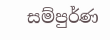සම්පුර්ණ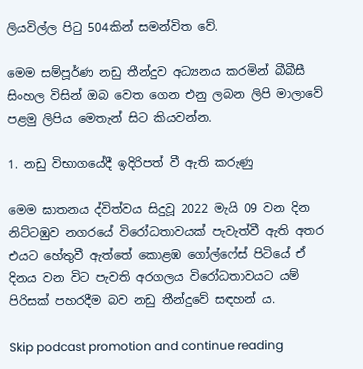ලියවිල්ල පිටු 504කින් සමන්විත වේ.

මෙම සම්පූර්ණ නඩු තීන්දුව අධ්‍යනය කරමින් බීබීසී සිංහල විසින් ඔබ වෙත ගෙන එනු ලබන ලිපි මාලාවේ පළමු ලිපිය මෙතැන් සිට කියවන්න.

1. නඩු විභාගයේදී ඉදිරිපත් වී ඇති කරුණු

මෙම ඝාතනය ද්විත්වය සිදුවූ 2022 මැයි 09 වන දින නිට්ටඹුව නගරයේ විරෝධතාවයක් පැවැත්වී ඇති අතර එයට හේතුවී ඇත්තේ කොළඹ ගෝල්ෆේස් පිටියේ ඒ දිනය වන විට පැවති අරගලය විරෝධතාවයට යම් පිරිසක් පහරදීම බව නඩු තීන්දුවේ සඳහන් ය.

Skip podcast promotion and continue reading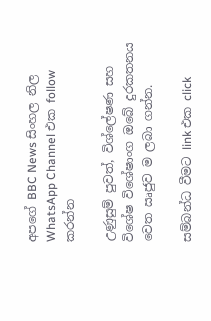අපගේ BBC News සිංහල නිල WhatsApp Channel එක follow කරන්න

උණුසුම් පුවත්, විශ්ලේෂණ සහ විශේෂ විශේෂාංග ඔබේ දුරකතනය වෙත ඍජුව ම ලබා ගන්න.

සම්බන්ධ වීමට link එක click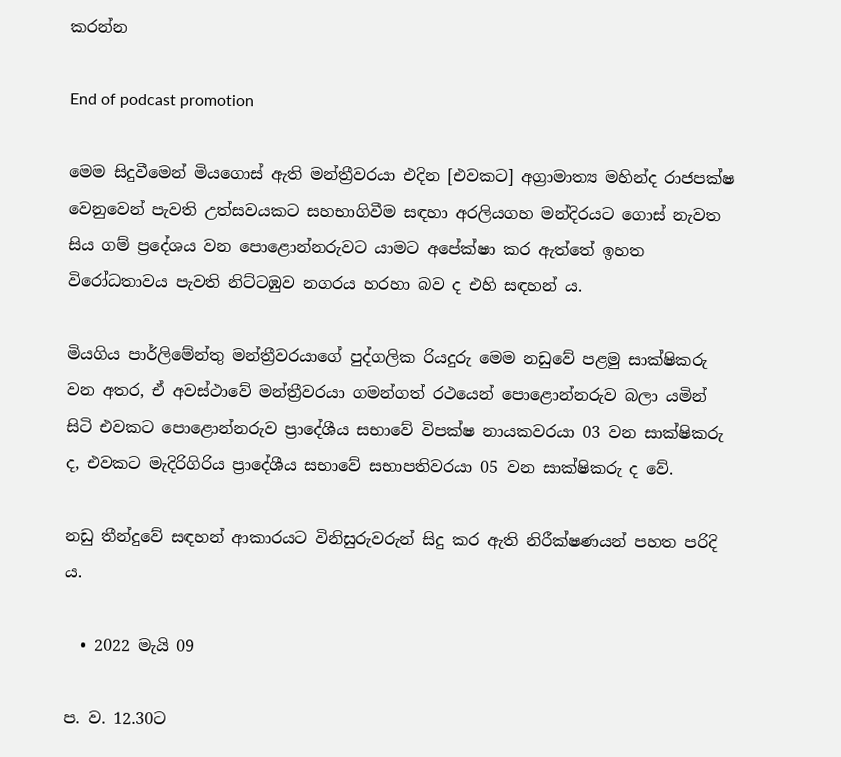කරන්න

End of podcast promotion

මෙම සිදුවීමෙන් මියගොස් ඇති මන්ත්‍රීවරයා එදින [එවකට] අග්‍රාමාත්‍ය මහින්ද රාජපක්ෂ වෙනුවෙන් පැවති උත්සවයකට සහභාගිවීම සඳහා අරලියගහ මන්දිරයට ගොස් නැවත සිය ගම් ප්‍රදේශය වන පොළොන්නරුවට යාමට අපේක්ෂා කර ඇත්තේ ඉහත විරෝධතාවය පැවති නිට්ටඹුව නගරය හරහා බව ද එහි සඳහන් ය.

මියගිය පාර්ලිමේන්තු මන්ත්‍රීවරයාගේ පුද්ගලික රියදුරු මෙම නඩුවේ පළමු සාක්ෂිකරු වන අතර, ඒ අවස්ථාවේ මන්ත්‍රීවරයා ගමන්ගත් රථයෙන් පොළොන්නරුව බලා යමින් සිටි එවකට පොළොන්නරුව ප්‍රාදේශීය සභාවේ විපක්ෂ නායකවරයා 03 වන සාක්ෂිකරු ද, එවකට මැදිරිගිරිය ප්‍රාදේශීය සභාවේ සභාපතිවරයා 05 වන සාක්ෂිකරු ද වේ.

නඩු තීන්දුවේ සඳහන් ආකාරයට විනිසුරුවරුන් සිදු කර ඇති නිරීක්ෂණයන් පහත පරිදි ය.

  • 2022 මැයි 09

ප. ව. 12.30ට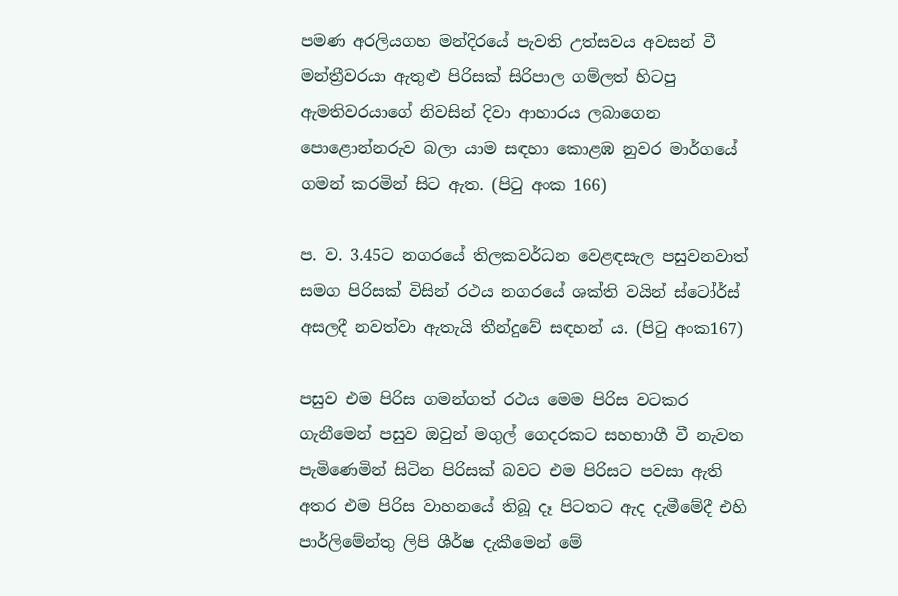පමණ අරලියගහ මන්දිරයේ පැවති උත්සවය අවසන් වී මන්ත්‍රීවරයා ඇතුළු පිරිසක් සිරිපාල ගම්ලත් හිටපු ඇමතිවරයාගේ නිවසින් දිවා ආහාරය ලබාගෙන පොළොන්නරුව බලා යාම සඳහා කොළඹ නුවර මාර්ගයේ ගමන් කරමින් සිට ඇත. (පිටු අංක 166)

ප. ව. 3.45ට නගරයේ තිලකවර්ධන වෙළඳසැල පසුවනවාත් සමග පිරිසක් විසින් රථය නගරයේ ශක්ති වයින් ස්ටෝර්ස් අසලදී නවත්වා ඇතැයි තීන්දුවේ සඳහන් ය. (පිටු අංක167)

පසුව එම පිරිස ගමන්ගත් රථය මෙම පිරිස වටකර ගැනීමෙන් පසුව ඔවුන් මගුල් ගෙදරකට සහභාගී වී නැවත පැමිණෙමින් සිටින පිරිසක් බවට එම පිරිසට පවසා ඇති අතර එම පිරිස වාහනයේ තිබූ දෑ පිටතට ඇද දැමීමේදී එහි පාර්ලිමේන්තු ලිපි ශීර්ෂ දැකීමෙන් මේ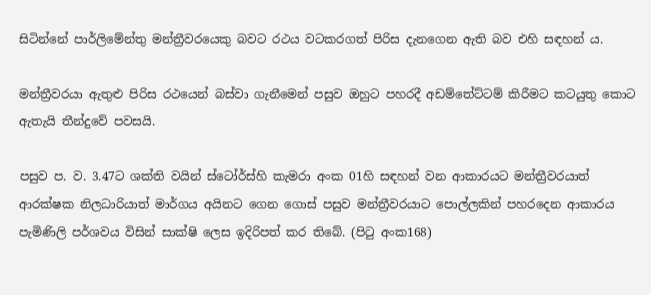සිටින්නේ පාර්ලිමේන්තු මන්ත්‍රීවරයෙකු බවට රථය වටකරගත් පිරිස දැනගෙන ඇති බව එහි සඳහන් ය.

මන්ත්‍රීවරයා ඇතුළු පිරිස රථයෙන් බස්වා ගැනීමෙන් පසුව ඔහුට පහරදී අඩම්තේට්ටම් කිරීමට කටයුතු කොට ඇතැයි තීන්දුවේ පවසයි.

පසුව ප. ව. 3.47ට ශක්ති වයින් ස්ටෝර්ස්හි කැමරා අංක 01හි සඳහන් වන ආකාරයට මන්ත්‍රීවරයාත් ආරක්ෂක නිලධාරියාත් මාර්ගය අයිනට ගෙන ගොස් පසුව මන්ත්‍රීවරයාට පොල්ලකින් පහරදෙන ආකාරය පැමිණිලි පර්ශවය විසින් සාක්ෂි ලෙස ඉදිරිපත් කර තිබේ. (පිටු අංක168)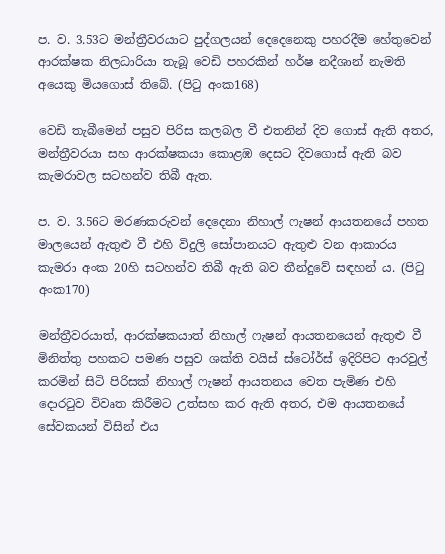ප. ව. 3.53ට මන්ත්‍රීවරයාට පුද්ගලයන් දෙදෙනෙකු පහරදීම හේතුවෙන් ආරක්ෂක නිලධාරියා තැබූ වෙඩි පහරකින් හර්ෂ නදීශාන් නැමති අයෙකු මියගොස් තිබේ. (පිටු අංක168)

වෙඩි තැබීමෙන් පසුව පිරිස කලබල වී එතනින් දිව ගොස් ඇති අතර, මන්ත්‍රීවරයා සහ ආරක්ෂකයා කොළඹ දෙසට දිවගොස් ඇති බව කැමරාවල සටහන්ව තිබී ඇත.

ප. ව. 3.56ට මරණකරුවන් දෙදෙනා නිහාල් ෆැෂන් ආයතනයේ පහත මාලයෙන් ඇතුළු වී එහි විදුලි සෝපානයට ඇතුළු වන ආකාරය කැමරා අංක 20හි සටහන්ව තිබී ඇති බව තීන්දුවේ සඳහන් ය. (පිටු අංක170)

මන්ත්‍රීවරයාත්, ආරක්ෂකයාත් නිහාල් ෆැෂන් ආයතනයෙන් ඇතුළු වී මිනිත්තු පහකට පමණ පසුව ශක්ති වයිස් ස්ටෝර්ස් ඉදිරිපිට ආරවුල් කරමින් සිටි පිරිසක් නිහාල් ෆැෂන් ආයතනය වෙත පැමිණ එහි දොරටුව විවෘත කිරීමට උත්සහ කර ඇති අතර, එම ආයතනයේ සේවකයන් විසින් එය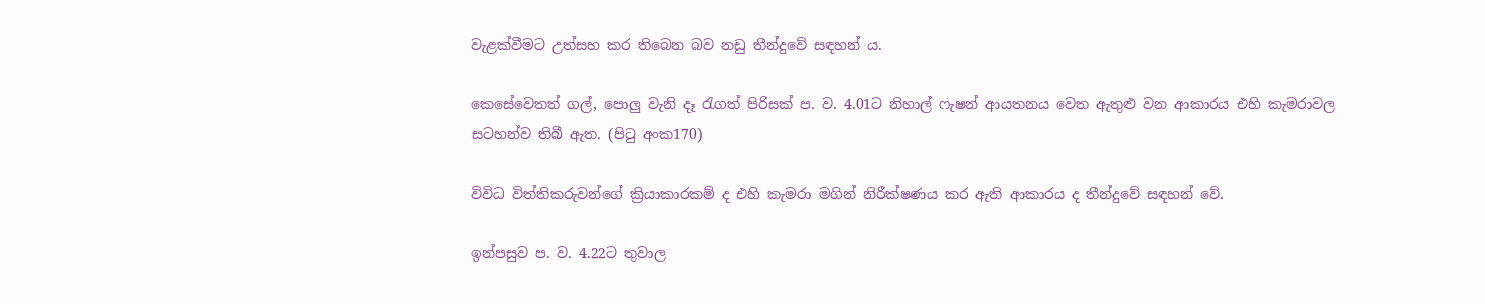වැළක්වීමට උත්සහ කර තිබෙන බව නඩු තීන්දුවේ සඳහන් ය.

කෙසේවෙතත් ගල්, පොලු වැනි දෑ රැගත් පිරිසක් ප. ව. 4.01ට නිහාල් ෆැෂන් ආයතනය වෙත ඇතුළු වන ආකාරය එහි කැමරාවල සටහන්ව තිබී ඇත. (පිටු අංක170)

විවිධ විත්තිකරුවන්ගේ ක්‍රියාකාරකම් ද එහි කැමරා මගින් නිරීක්ෂණය කර ඇති ආකාරය ද තීන්දුවේ සඳහන් වේ.

ඉන්පසුව ප. ව. 4.22ට තුවාල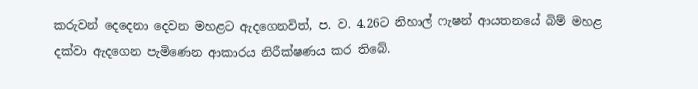කරුවන් දෙදෙනා දෙවන මහළට ඇදගෙනවිත්, ප. ව. 4.26ට නිහාල් ෆැෂන් ආයතනයේ බිම් මහළ දක්වා ඇදගෙන පැමිණෙන ආකාරය නිරීක්ෂණය කර තිබේ.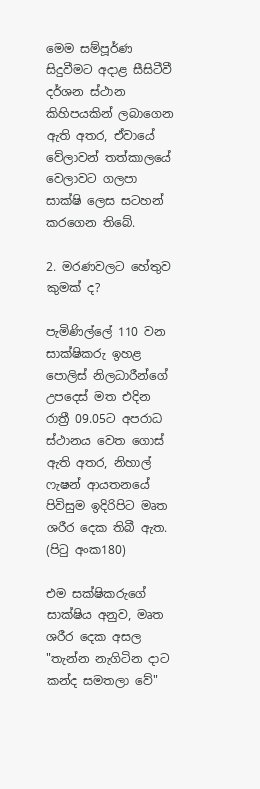මෙම සම්පූර්ණ සිදුවීමට අදාළ සීසිටීවී දර්ශන ස්ථාන කිහිපයකින් ලබාගෙන ඇති අතර, ඒවායේ වේලාවන් තත්කාලයේ වෙලාවට ගලපා සාක්ෂි ලෙස සටහන් කරගෙන තිබේ.

2. මරණවලට හේතුව කුමක් ද?

පැමිණිල්ලේ 110 වන සාක්ෂිකරු ඉහළ පොලිස් නිලධාරීන්ගේ උපදෙස් මත එදින රාත්‍රී 09.05ට අපරාධ ස්ථානය වෙත ගොස් ඇති අතර, නිහාල් ෆැෂන් ආයතනයේ පිවිසුම ඉදිරිපිට මෘත ශරීර දෙක තිබී ඇත. (පිටු අංක180)

එම සක්ෂිකරුගේ සාක්ෂිය අනුව, මෘත ශරීර දෙක අසල "තැන්න නැගිටින දාට කන්ද සමතලා වේ"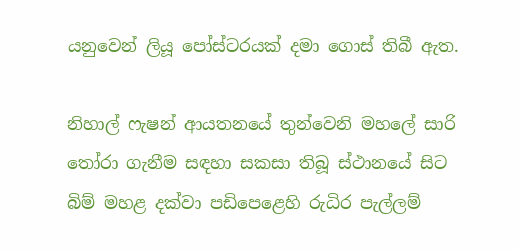යනුවෙන් ලියූ පෝස්ටරයක් දමා ගොස් තිබී ඇත.

නිහාල් ෆැෂන් ආයතනයේ තුන්වෙනි මහලේ සාරි තෝරා ගැනීම සඳහා සකසා තිබූ ස්ථානයේ සිට බිම් මහළ දක්වා පඩිපෙළෙහි රුධිර පැල්ලම්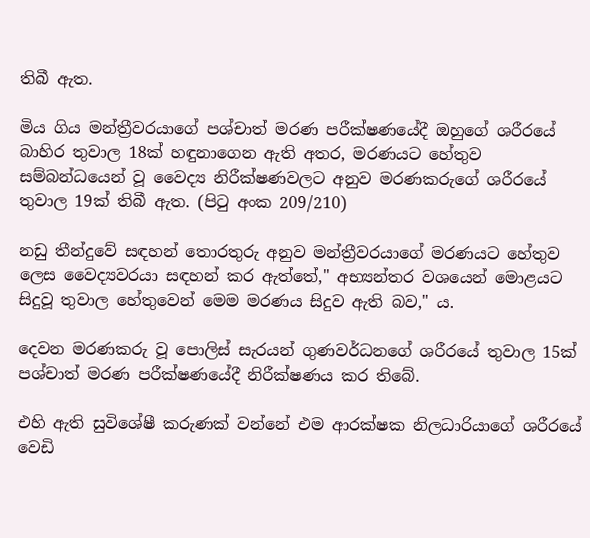තිබී ඇත.

මිය ගිය මන්ත්‍රීවරයාගේ පශ්චාත් මරණ පරීක්ෂණයේදී ඔහුගේ ශරීරයේ බාහිර තුවාල 18ක් හඳුනාගෙන ඇති අතර, මරණයට හේතුව සම්බන්ධයෙන් වූ වෛද්‍ය නිරීක්ෂණවලට අනුව මරණකරුගේ ශරීරයේ තුවාල 19ක් තිබී ඇත. (පිටු අංක 209/210)

නඩු තීන්දුවේ සඳහන් තොරතුරු අනුව මන්ත්‍රීවරයාගේ මරණයට හේතුව ලෙස වෛද්‍යවරයා සඳහන් කර ඇත්තේ," අභ්‍යන්තර වශයෙන් මොළයට සිදුවූ තුවාල හේතුවෙන් මෙම මරණය සිදුව ඇති බව," ය.

දෙවන මරණකරු වූ පොලිස් සැරයන් ගුණවර්ධනගේ ශරීරයේ තුවාල 15ක් පශ්චාත් මරණ පරීක්ෂණයේදී නිරීක්ෂණය කර තිබේ.

එහි ඇති සුවිශේෂී කරුණක් වන්නේ එම ආරක්ෂක නිලධාරියාගේ ශරීරයේ වෙඩි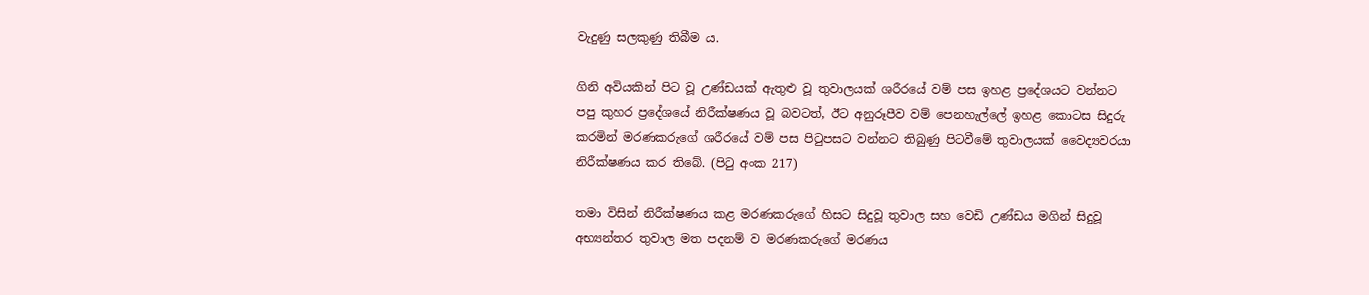වැදුණු සලකුණු තිබීම ය.

ගිනි අවියකින් පිට වූ උණ්ඩයක් ඇතුළු වූ තුවාලයක් ශරීරයේ වම් පස ඉහළ ප්‍රදේශයට වන්නට පපු කුහර ප්‍රදේශයේ නිරීක්ෂණය වූ බවටත්, ඊට අනුරූපීව වම් පෙනහැල්ලේ ඉහළ කොටස සිදුරු කරමින් මරණකරුගේ ශරීරයේ වම් පස පිටුපසට වන්නට තිබුණු පිටවීමේ තුවාලයක් වෛද්‍යවරයා නිරීක්ෂණය කර තිබේ. (පිටු අංක 217)

තමා විසින් නිරීක්ෂණය කළ මරණකරුගේ හිසට සිදුවූ තුවාල සහ වෙඩි උණ්ඩය මගින් සිදුවූ අභ්‍යන්තර තුවාල මත පදනම් ව මරණකරුගේ මරණය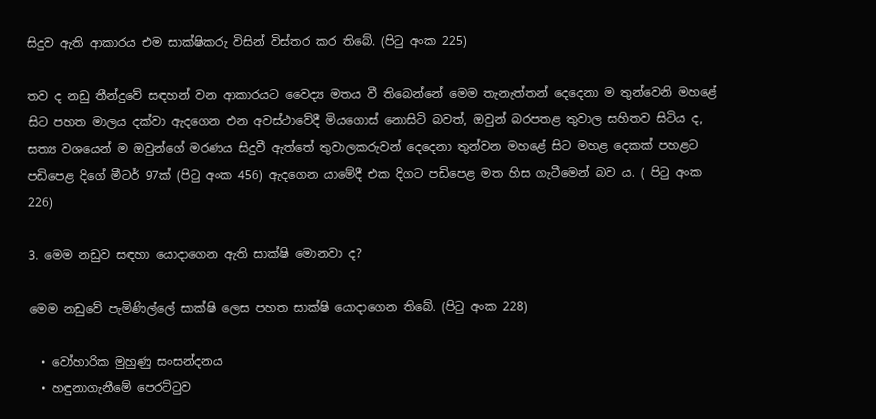සිදුව ඇති ආකාරය එම සාක්ෂිකරු විසින් විස්තර කර තිබේ. (පිටු අංක 225)

තව ද නඩු තීන්දුවේ සඳහන් වන ආකාරයට වෛද්‍ය මතය වී තිබෙන්නේ මෙම තැනැත්තන් දෙදෙනා ම තුන්වෙනි මහළේ සිට පහත මාලය දක්වා ඇදගෙන එන අවස්ථාවේදී මියගොස් නොසිටි බවත්, ඔවුන් බරපතළ තුවාල සහිතව සිටිය ද, සත්‍ය වශයෙන් ම ඔවුන්ගේ මරණය සිදුවී ඇත්තේ තුවාලකරුවන් දෙදෙනා තුන්වන මහළේ සිට මහළ දෙකක් පහළට පඩිපෙළ දිගේ මීටර් 97ක් (පිටු අංක 456) ඇදගෙන යාමේදී එක දිගට පඩිපෙළ මත හිස ගැටීමෙන් බව ය. ( පිටු අංක 226)

3. මෙම නඩුව සඳහා යොදාගෙන ඇති සාක්ෂි මොනවා ද?

මෙම නඩුවේ පැමිණිල්ලේ සාක්ෂි ලෙස පහත සාක්ෂි යොදාගෙන තිබේ. (පිටු අංක 228)

  • වෝහාරික මුහුණු සංසන්දනය
  • හඳුනාගැනීමේ පෙරට්ටුව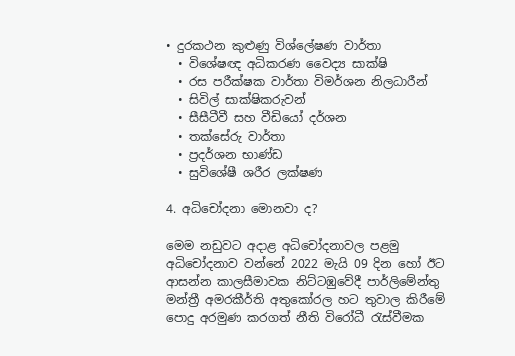• දුරකථන කුළුණු විශ්ලේෂණ වාර්තා
  • විශේෂඥ අධිකරණ වෛද්‍ය සාක්ෂි
  • රස පරීක්ෂක වාර්තා විමර්ශන නිලධාරීන්
  • සිවිල් සාක්ෂිකරුවන්
  • සීසීටීවී සහ වීඩියෝ දර්ශන
  • තක්සේරු වාර්තා
  • ප්‍රදර්ශන භාණ්ඩ
  • සුවිශේෂී ශරීර ලක්ෂණ

4. අධිචෝදනා මොනවා ද?

මෙම නඩුවට අදාළ අධිචෝදනාවල පළමු අධිචෝදනාව වන්නේ 2022 මැයි 09 දින හෝ ඊට ආසන්න කාලසීමාවක නිට්ටඹුවේදී පාර්ලිමේන්තු මන්ත්‍රී අමරකීර්ති අතුකෝරල හට තුවාල කිරීමේ පොදු අරමුණ කරගත් නීති විරෝධී රැස්වීමක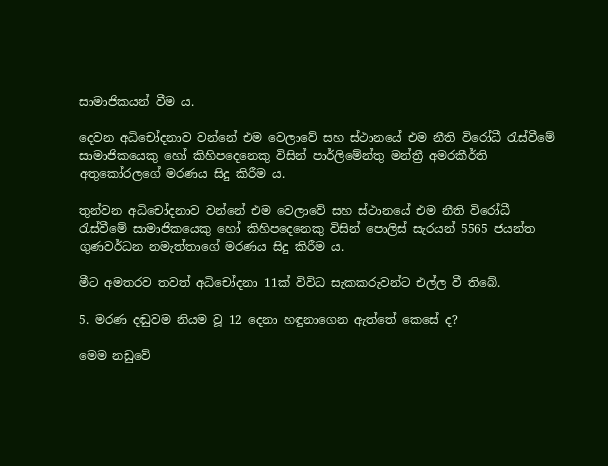සාමාජිකයන් වීම ය.

දෙවන අධිචෝදනාව වන්නේ එම වෙලාවේ සහ ස්ථානයේ එම නීති විරෝධී රැස්වීමේ සාමාජිකයෙකු හෝ කිහිපදෙනෙකු විසින් පාර්ලිමේන්තු මන්ත්‍රී අමරකීර්ති අතුකෝරලගේ මරණය සිදු කිරීම ය.

තුන්වන අධිචෝදනාව වන්නේ එම වෙලාවේ සහ ස්ථානයේ එම නීති විරෝධී රැස්වීමේ සාමාජිකයෙකු හෝ කිහිපදෙනෙකු විසින් පොලිස් සැරයන් 5565 ජයන්ත ගුණවර්ධන නමැත්තාගේ මරණය සිදු කිරීම ය.

මීට අමතරව තවත් අධිචෝදනා 11ක් විවිධ සැකකරුවන්ට එල්ල වී තිබේ.

5. මරණ දඬුවම නියම වූ 12 දෙනා හඳුනාගෙන ඇත්තේ කෙසේ ද?

මෙම නඩුවේ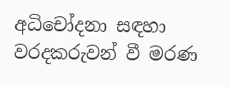අධිචෝදනා සඳහා වරදකරුවන් වී මරණ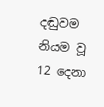දඬුවම නියම වූ 12 දෙනා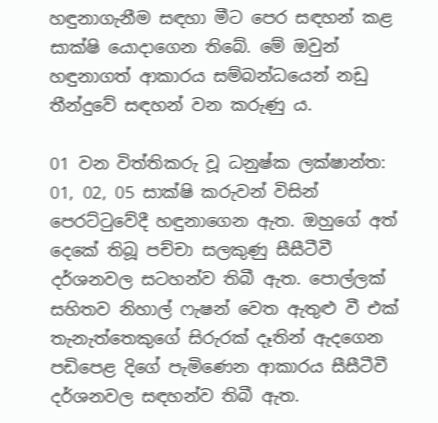හඳුනාගැනීම සඳහා මීට පෙර සඳහන් කළ සාක්ෂි යොදාගෙන තිබේ. මේ ඔවුන් හඳුනාගත් ආකාරය සම්බන්ධයෙන් නඩු තීන්දුවේ සඳහන් වන කරුණු ය.

01 වන විත්තිකරු වූ ධනුෂ්ක ලක්ෂාන්ත: 01, 02, 05 සාක්ෂි කරුවන් විසින් පෙරට්ටුවේදී හඳුනාගෙන ඇත. ඔහුගේ අත් දෙකේ තිබූ පච්චා සලකුණු සීසීටීවී දර්ශනවල සටහන්ව තිබී ඇත. පොල්ලක් සහිතව නිහාල් ෆැෂන් වෙත ඇතුළු වී එක් තැනැත්තෙකුගේ සිරුරක් දෑතින් ඇදගෙන පඩිපෙළ දිගේ පැමිණෙන ආකාරය සීසීටීවී දර්ශනවල සඳහන්ව තිබී ඇත.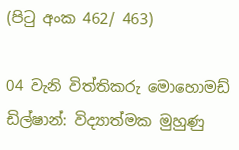(පිටු අංක 462/ 463)

04 වැනි විත්තිකරු මොහොමඩ් ඩිල්ෂාන්: විද්‍යාත්මක මුහුණු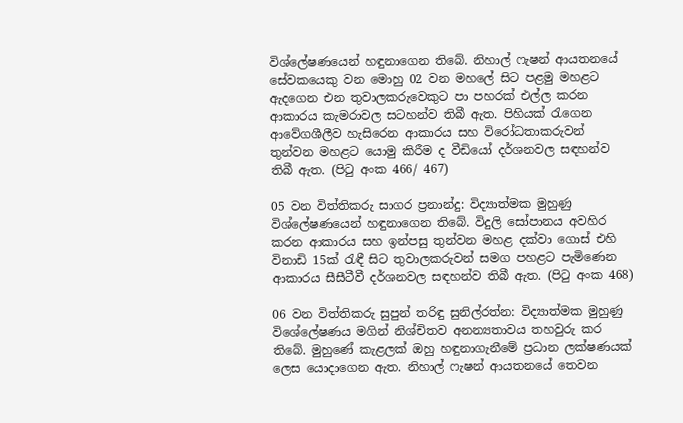විශ්ලේෂණයෙන් හඳුනාගෙන තිබේ. නිහාල් ෆැෂන් ආයතනයේ සේවකයෙකු වන මොහු 02 වන මහලේ සිට පළමු මහළට ඇදගෙන එන තුවාලකරුවෙකුට පා පහරක් එල්ල කරන ආකාරය කැමරාවල සටහන්ව තිබී ඇත. පිහියක් රැගෙන ආවේගශීලීව හැසිරෙන ආකාරය සහ විරෝධතාකරුවන් තුන්වන මහළට යොමු කිරීම ද වීඩියෝ දර්ශනවල සඳහන්ව තිබී ඇත. (පිටු අංක 466/ 467)

05 වන විත්තිකරු සාගර ප්‍රනාන්දු: විද්‍යාත්මක මුහුණු විශ්ලේෂණයෙන් හඳුනාගෙන තිබේ. විදුලි සෝපානය අවහිර කරන ආකාරය සහ ඉන්පසු තුන්වන මහළ දක්වා ගොස් එහි විනාඩි 15ක් රැඳී සිට තුවාලකරුවන් සමග පහළට පැමිණෙන ආකාරය සීසීටීවී දර්ශනවල සඳහන්ව තිබී ඇත. (පිටු අංක 468)

06 වන විත්තිකරු සුපුන් තරිඳු සුනිල්රත්න: විද්‍යාත්මක මුහුණු විශේලේෂණය මගින් නිශ්චිතව අනන්‍යතාවය තහවුරු කර තිබේ. මුහුණේ කැළලක් ඔහු හඳුනාගැනීමේ ප්‍රධාන ලක්ෂණයක් ලෙස යොදාගෙන ඇත. නිහාල් ෆැෂන් ආයතනයේ තෙවන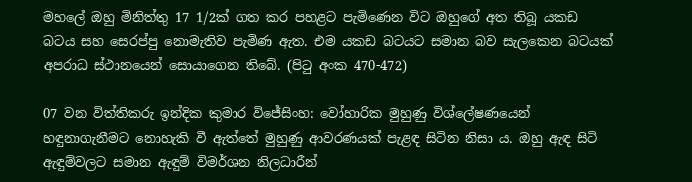මහලේ ඔහු මිනිත්තු 17 1/2ක් ගත කර පහළට පැමිණෙන විට ඔහුගේ අත තිබූ යකඩ බටය සහ සෙරප්පු නොමැතිව පැමිණ ඇත. එම යකඩ බටයට සමාන බව සැලකෙන බටයක් අපරාධ ස්ථානයෙන් සොයාගෙන තිබේ. (පිටු අංක 470-472)

07 වන විත්තිකරු ඉන්දික කුමාර විජේසිංහ: වෝහාරික මුහුණු විශ්ලේෂණයෙන් හඳුනාගැනීමට නොහැකි වී ඇත්තේ මුහුණු ආවරණයක් පැළඳ සිටින නිසා ය. ඔහු ඇඳ සිටි ඇඳුම්වලට සමාන ඇඳුම් විමර්ශන නිලධාරීන්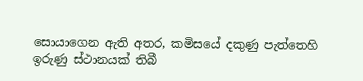සොයාගෙන ඇති අතර, කමිසයේ දකුණු පැත්තෙහි ඉරුණු ස්ථානයක් තිබී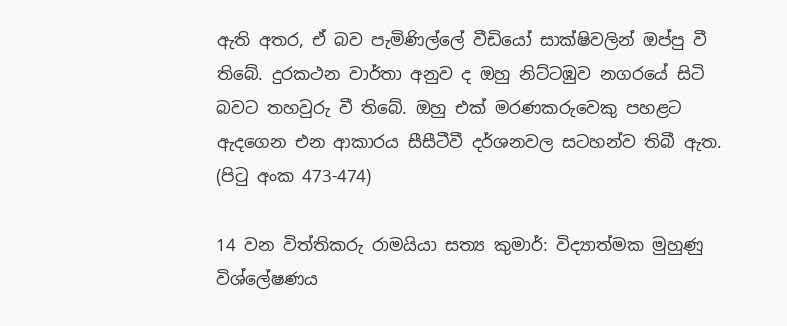ඇති අතර, ඒ බව පැමිණිල්ලේ වීඩියෝ සාක්ෂිවලින් ඔප්පු වී තිබේ. දුරකථන වාර්තා අනුව ද ඔහු නිට්ටඹුව නගරයේ සිටි බවට තහවුරු වී තිබේ. ඔහු එක් මරණකරුවෙකු පහළට ඇදගෙන එන ආකාරය සීසීටීවී දර්ශනවල සටහන්ව තිබී ඇත. (පිටු අංක 473-474)

14 වන විත්තිකරු රාමයියා සත්‍ය කුමාර්: විද්‍යාත්මක මුහුණු විශ්ලේෂණය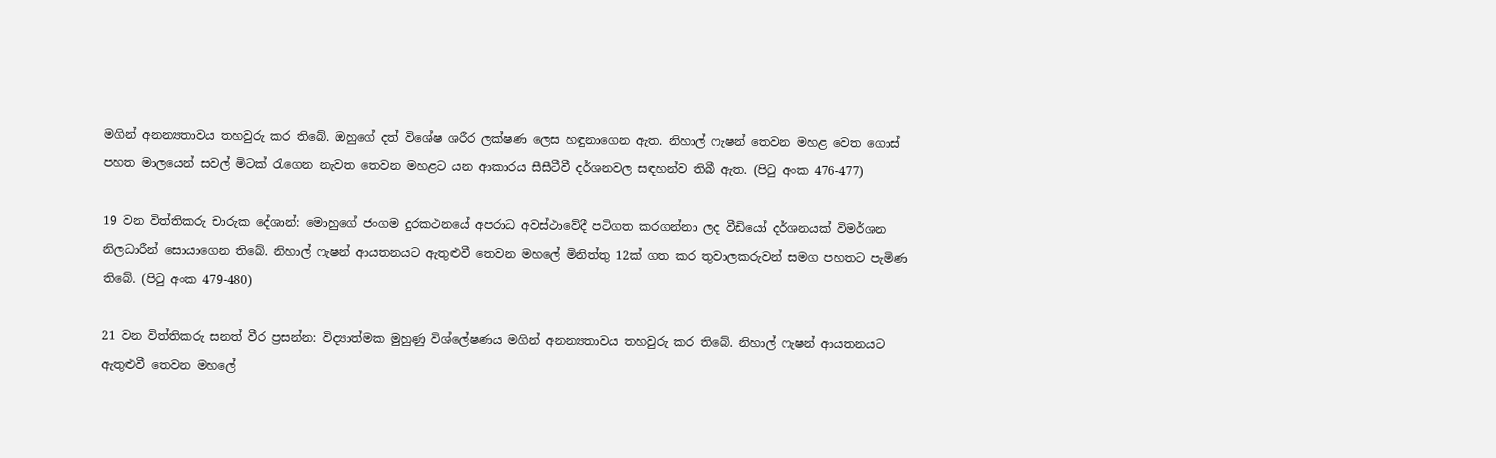මගින් අනන්‍යතාවය තහවුරු කර තිබේ. ඔහුගේ දත් විශේෂ ශරීර ලක්ෂණ ලෙස හඳුනාගෙන ඇත. නිහාල් ෆැෂන් තෙවන මහළ වෙත ගොස් පහත මාලයෙන් සවල් මිටක් රැගෙන නැවත තෙවන මහළට යන ආකාරය සීසීටීවී දර්ශනවල සඳහන්ව තිබී ඇත. (පිටු අංක 476-477)

19 වන විත්තිකරු චාරුක දේශාන්: මොහුගේ ජංගම දුරකථනයේ අපරාධ අවස්ථාවේදී පටිගත කරගන්නා ලද වීඩියෝ දර්ශනයක් විමර්ශන නිලධාරීන් සොයාගෙන තිබේ. නිහාල් ෆැෂන් ආයතනයට ඇතුළුවී තෙවන මහලේ මිනිත්තු 12ක් ගත කර තුවාලකරුවන් සමග පහතට පැමිණ තිබේ. (පිටු අංක 479-480)

21 වන විත්තිකරු සනත් වීර ප්‍රසන්න: විද්‍යාත්මක මුහුණු විශ්ලේෂණය මගින් අනන්‍යතාවය තහවුරු කර තිබේ. නිහාල් ෆැෂන් ආයතනයට ඇතුළුවී තෙවන මහලේ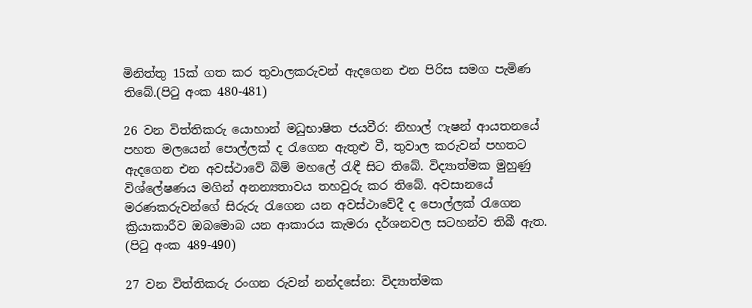මිනිත්තු 15ක් ගත කර තුවාලකරුවන් ඇදගෙන එන පිරිස සමග පැමිණ තිබේ.(පිටු අංක 480-481)

26 වන විත්තිකරු යොහාන් මධුභාෂිත ජයවීර: නිහාල් ෆැෂන් ආයතනයේ පහත මලයෙන් පොල්ලක් ද රැගෙන ඇතුළු වී, තුවාල කරුවන් පහතට ඇදගෙන එන අවස්ථාවේ බිම් මහලේ රැඳී සිට තිබේ. විද්‍යාත්මක මුහුණු විශ්ලේෂණය මගින් අනන්‍යතාවය තහවුරු කර තිබේ. අවසානයේ මරණකරුවන්ගේ සිරුරු රැගෙන යන අවස්ථාවේදී ද පොල්ලක් රැගෙන ක්‍රියාකාරීව ඔබමොබ යන ආකාරය කැමරා දර්ශනවල සටහන්ව තිබී ඇත. (පිටු අංක 489-490)

27 වන විත්තිකරු රංගන රුවන් නන්දසේන: විද්‍යාත්මක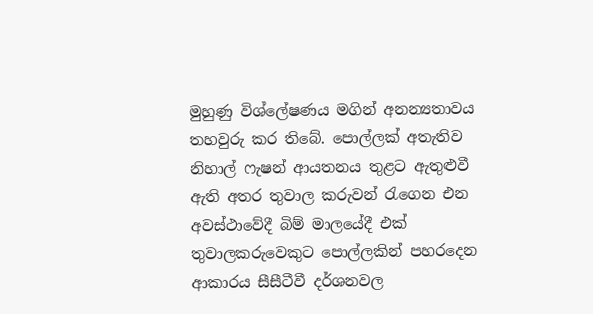මුහුණු විශ්ලේෂණය මගින් අනන්‍යතාවය තහවුරු කර තිබේ. පොල්ලක් අතැතිව නිහාල් ෆැෂන් ආයතනය තුළට ඇතුළුවී ඇති අතර තුවාල කරුවන් රැගෙන එන අවස්ථාවේදී බිම් මාලයේදී එක් තුවාලකරුවෙකුට පොල්ලකින් පහරදෙන ආකාරය සීසීටීවී දර්ශනවල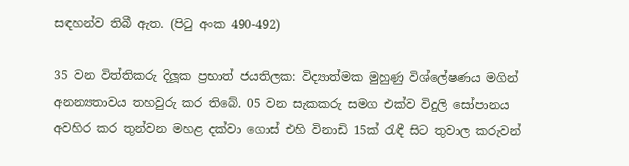සඳහන්ව තිබී ඇත. (පිටු අංක 490-492)

35 වන විත්තිකරු දිලූක ප්‍රභාත් ජයතිලක: විද්‍යාත්මක මුහුණු විශ්ලේෂණය මගින් අනන්‍යතාවය තහවුරු කර තිබේ. 05 වන සැකකරු සමග එක්ව විදුලි සෝපානය අවහිර කර තුන්වන මහළ දක්වා ගොස් එහි විනාඩි 15ක් රැඳී සිට තුවාල කරුවන්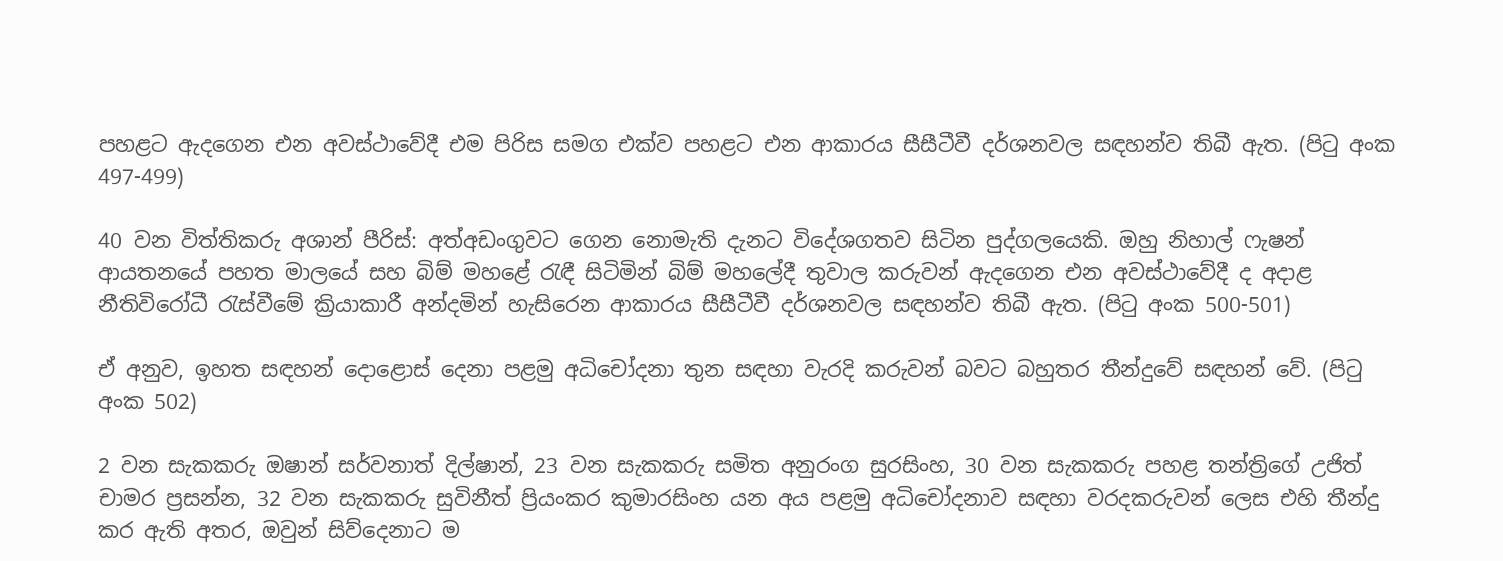පහළට ඇදගෙන එන අවස්ථාවේදී එම පිරිස සමග එක්ව පහළට එන ආකාරය සීසීටීවී දර්ශනවල සඳහන්ව තිබී ඇත. (පිටු අංක 497-499)

40 වන විත්තිකරු අශාන් පීරිස්: අත්අඩංගුවට ගෙන නොමැති දැනට විදේශගතව සිටින පුද්ගලයෙකි. ඔහු නිහාල් ෆැෂන් ආයතනයේ පහත මාලයේ සහ බිම් මහළේ රැඳී සිටිමින් බිම් මහලේදී තුවාල කරුවන් ඇදගෙන එන අවස්ථාවේදී ද අදාළ නීතිවිරෝධී රැස්වීමේ ක්‍රියාකාරී අන්දමින් හැසිරෙන ආකාරය සීසීටීවී දර්ශනවල සඳහන්ව තිබී ඇත. (පිටු අංක 500-501)

ඒ අනුව, ඉහත සඳහන් දොළොස් දෙනා පළමු අධිචෝදනා තුන සඳහා වැරදි කරුවන් බවට බහුතර තීන්දුවේ සඳහන් වේ. (පිටු අංක 502)

2 වන සැකකරු ඔෂාන් සර්වනාත් දිල්ෂාන්, 23 වන සැකකරු සමිත අනුරංග සුරසිංහ, 30 වන සැකකරු පහළ තන්ත්‍රිගේ උජිත් චාමර ප්‍රසන්න, 32 වන සැකකරු සුවිනීත් ප්‍රියංකර කුමාරසිංහ යන අය පළමු අධිචෝදනාව සඳහා වරදකරුවන් ලෙස එහි තීන්දු කර ඇති අතර, ඔවුන් සිව්දෙනාට ම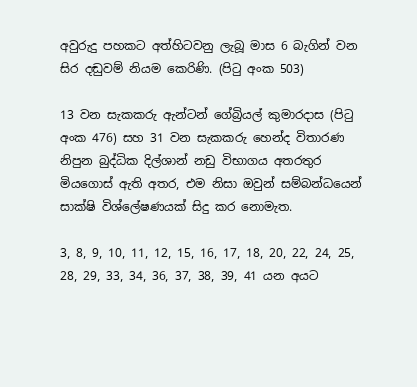අවුරුදු පහකට අත්හිටවනු ලැබූ මාස 6 බැගින් වන සිර දඬුවම් නියම කෙරිණි. (පිටු අංක 503)

13 වන සැකකරු ඇන්ටන් ගේබ්‍රියල් කුමාරදාස (පිටු අංක 476) සහ 31 වන සැකකරු හෙන්ද විතාරණ නිපුන බුද්ධික දිල්ශාන් නඩු විභාගය අතරතුර මියගොස් ඇති අතර, එම නිසා ඔවුන් සම්බන්ධයෙන් සාක්ෂි විශ්ලේෂණයක් සිදු කර නොමැත.

3, 8, 9, 10, 11, 12, 15, 16, 17, 18, 20, 22, 24, 25, 28, 29, 33, 34, 36, 37, 38, 39, 41 යන අයට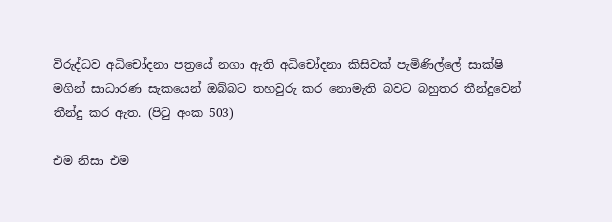විරුද්ධව අධිචෝදනා පත්‍රයේ නගා ඇති අධිචෝදනා කිසිවක් පැමිණිල්ලේ සාක්ෂි මගින් සාධාරණ සැකයෙන් ඔබ්බට තහවුරු කර නොමැති බවට බහුතර තීන්දුවෙන් තීන්දු කර ඇත. (පිටු අංක 503)

එම නිසා එම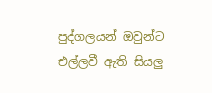පුද්ගලයන් ඔවුන්ට එල්ලවී ඇති සියලු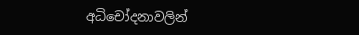අධිචෝදනාවලින්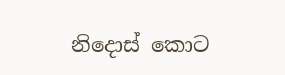නිදොස් කොට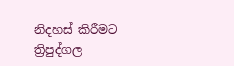නිදහස් කිරීමට ත්‍රිපුද්ගල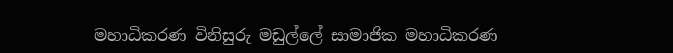මහාධිකරණ විනිසුරු මඩුල්ලේ සාමාජික මහාධිකරණ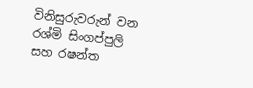විනිසුරුවරුන් වන රශ්මි සිංගප්පුලි සහ රෂන්ත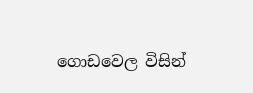ගොඩවෙල විසින්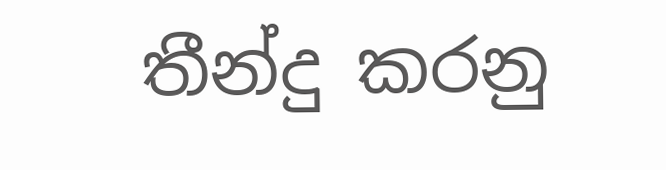තීන්දු කරනු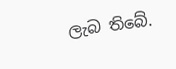ලැබ තිබේ.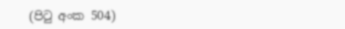(පිටු අංක 504)